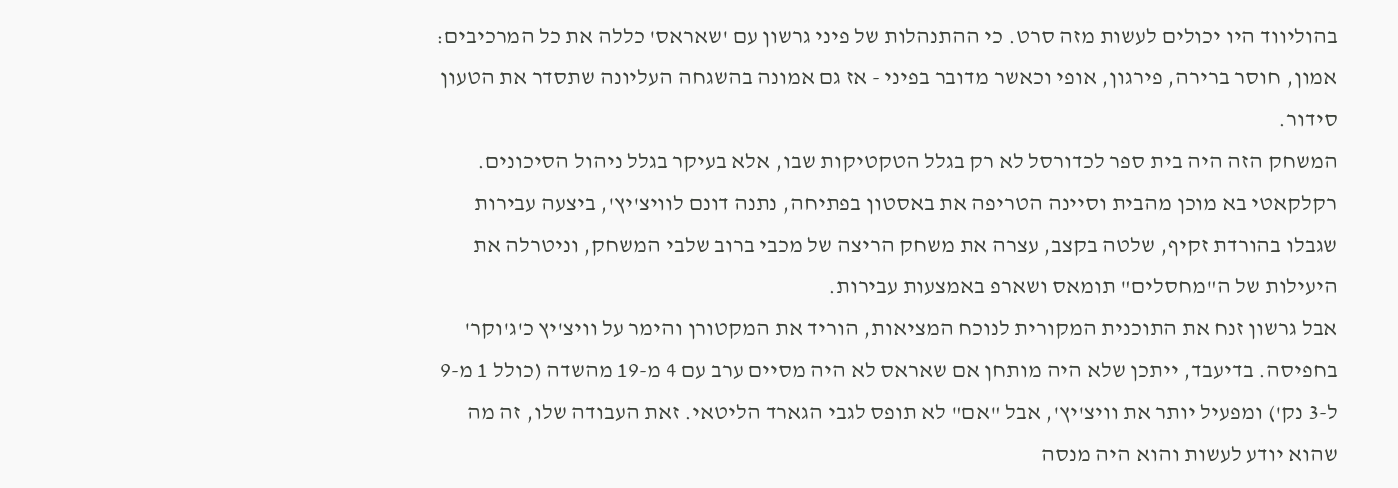בהוליווד היו יכולים לעשות מזה סרט. כי ההתנהלות של פיני גרשון עם 'שאראס' כללה את כל המרכיבים: אמון, חוסר ברירה, פירגון, אופי וכאשר מדובר בפיני - אז גם אמונה בהשגחה העליונה שתסדר את הטעון סידור.
המשחק הזה היה בית ספר לכדורסל לא רק בגלל הטקטיקות שבו, אלא בעיקר בגלל ניהול הסיכונים. רקלקאטי בא מוכן מהבית וסיינה הטריפה את באסטון בפתיחה, נתנה דונם לוויצ'יץ', ביצעה עבירות שגבלו בהורדת זקיף, שלטה בקצב, עצרה את משחק הריצה של מכבי ברוב שלבי המשחק, וניטרלה את היעילות של ה"מחסלים" תומאס ושארפ באמצעות עבירות.
אבל גרשון זנח את התוכנית המקורית לנוכח המציאות, הוריד את המקטורן והימר על וויצ'יץ כ'ג'וקר' בחפיסה. בדיעבד, ייתכן שלא היה מותחן אם שאראס לא היה מסיים ערב עם 4 מ-19 מהשדה (כולל 1 מ-9 ל-3 נק') ומפעיל יותר את וויצ'יץ', אבל "אם" לא תופס לגבי הגארד הליטאי. זאת העבודה שלו, זה מה שהוא יודע לעשות והוא היה מנסה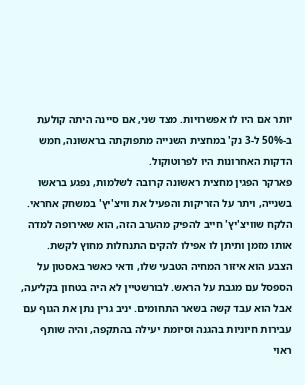יותר אם היו לו אפשרויות. מצד שני, אם סיינה היתה קולעת ב-50% ל-3 נק' במחצית השנייה מתפוקתה בראשונה, חמש הדקות האחרונות היו לפרוטוקול.
פארקר הפגין מחצית ראשונה קרובה לשלמות, נפגע בראשו בשנייה, ויתר על הזריקות והפעיל את וויצ'יץ' במשחק אחראי. הלקח שוויצ'יץ' חייב להפיק מהערב הזה, הוא שאירופה למדה אותו מזמן ותיתן לו אפילו להקים התנחלות מחוץ לקשת. הצבע הוא איזור המחיה הטבעי שלו, ודאי כאשר באסטון על הספסל עם מגבת על הראש. לבורשטיין לא היה בטחון בקליעה, אבל הוא עבד קשה בשאר התחומים. יניב גרין נתן את הגוף עם עבירות חיוניות בהגנה וסיומת יעילה בהתקפה, והיה שותף ראוי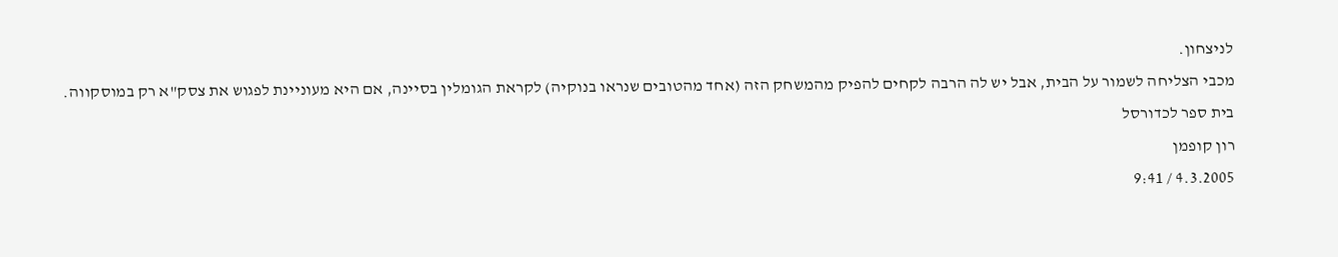לניצחון.
מכבי הצליחה לשמור על הבית, אבל יש לה הרבה לקחים להפיק מהמשחק הזה (אחד מהטובים שנראו בנוקיה) לקראת הגומלין בסיינה, אם היא מעוניינת לפגוש את צסק"א רק במוסקווה.
בית ספר לכדורסל
רון קופמן
4.3.2005 / 9:41